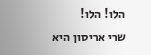הלו! הלו!
שרי אריסון היא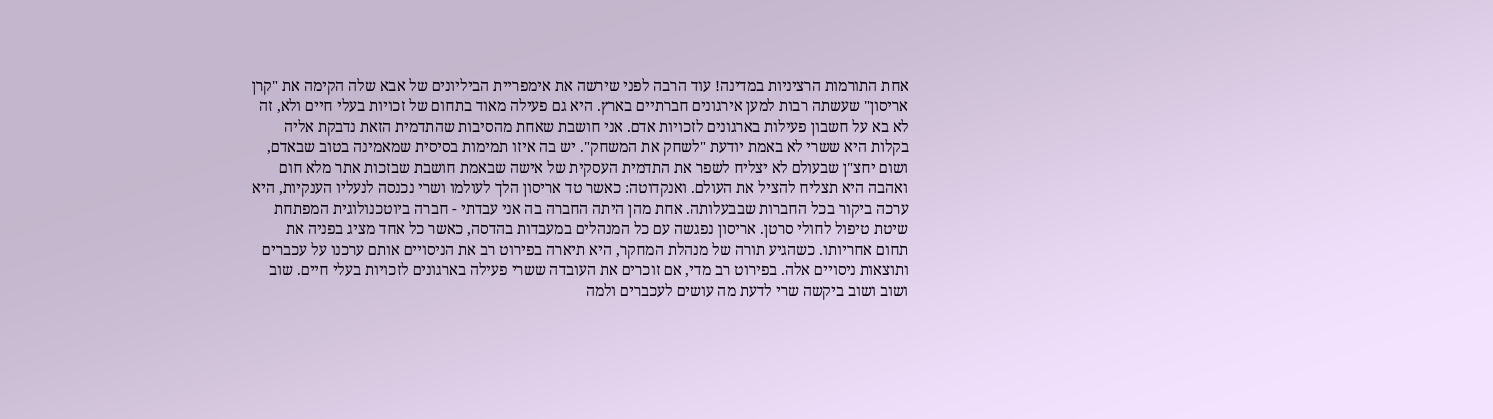אחת התורמות הרציניות במדינה! עוד הרבה לפני שירשה את אימפריית הביליונים של אבא שלה הקימה את "קרן אריסון" שעשתה רבות למען אירגונים חברתיים בארץ. היא גם פעילה מאוד בתחום של זכויות בעלי חיים ולא, זה לא בא על חשבון פעילות בארגונים לזכויות אדם. אני חושבת שאחת מהסיבות שהתדמית הזאת נדבקת אליה בקלות היא ששרי לא באמת יודעת "לשחק את המשחק". יש בה איזו תמימות בסיסית שמאמינה בטוב שבאדם, ושום יחצ"ן שבעולם לא יצליח לשפר את התדמית העסקית של אישה שבאמת חושבת שבזכות אתר מלא חום ואהבה היא תצליח להציל את העולם. ואנקדוטה: כאשר טד אריסון הלך לעולמו ושרי נכנסה לנעליו הענקיות, היא ערכה ביקור בכל החברות שבבעלותה. אחת מהן היתה החברה בה אני עבדתי - חברה ביוטכנולוגית המפתחת שיטת טיפול לחולי סרטן. אריסון נפגשה עם כל המנהלים במעבדות בהדסה, כאשר כל אחד מציג בפניה את תחום אחריותו. כשהגיע תורה של מנהלת המחקר, היא תיארה בפירוט רב את הניסויים אותם ערכנו על עכברים ותוצאות ניסויים אלה. בפירוט רב מדי, אם זוכרים את העובדה ששרי פעילה בארגונים לזכויות בעלי חיים. שוב ושוב ושוב ביקשה שרי לדעת מה עושים לעכברים ולמה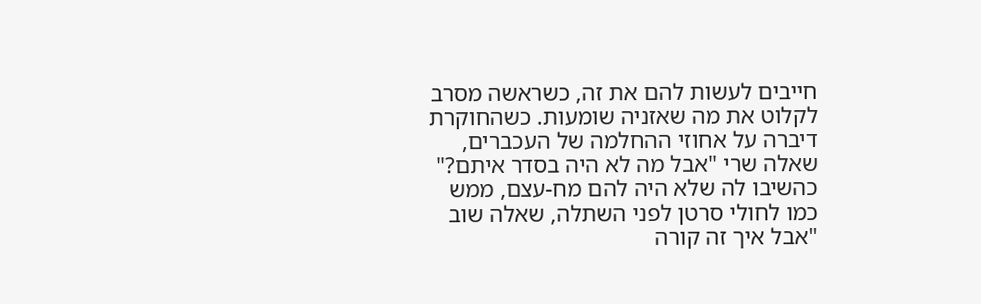חייבים לעשות להם את זה, כשראשה מסרב לקלוט את מה שאזניה שומעות. כשהחוקרת דיברה על אחוזי ההחלמה של העכברים, שאלה שרי "אבל מה לא היה בסדר איתם?" כהשיבו לה שלא היה להם מח-עצם, ממש כמו לחולי סרטן לפני השתלה, שאלה שוב "אבל איך זה קורה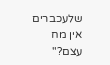שלעכברים אין מח עצם?"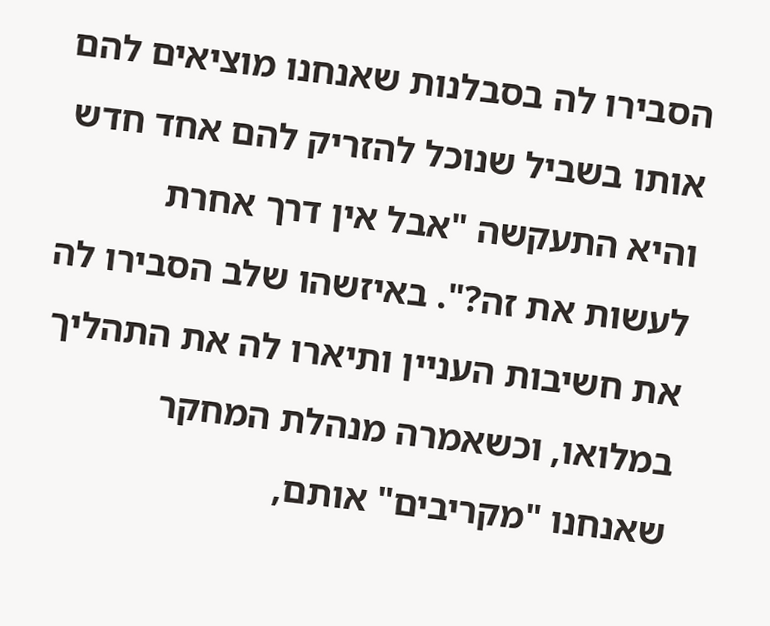הסבירו לה בסבלנות שאנחנו מוציאים להם אותו בשביל שנוכל להזריק להם אחד חדש והיא התעקשה "אבל אין דרך אחרת לעשות את זה?". באיזשהו שלב הסבירו לה את חשיבות העניין ותיארו לה את התהליך במלואו, וכשאמרה מנהלת המחקר שאנחנו "מקריבים" אותם,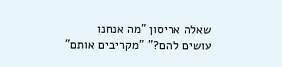שאלה אריסון "מה אנחנו עושים להם?" "מקריבים אותם"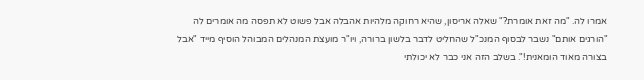אמרו לה. "מה זאת אומרת?" שאלה אריסון, שהיא רחוקה מלהיות אהבלה אבל פשוט לא תפסה מה אומרים לה "הורגים אותם" נשבר לבסוף המנכ"ל שהחליט לדבר בלשון ברורה, ויו"ר מועצת המנהלים המבוהל הוסיף מייד "אבל בצורה מאוד הומאנית!". בשלב הזה אני כבר לא יכולתי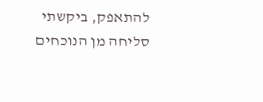להתאפק, ביקשתי סליחה מן הנוכחים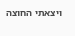ויצאתי החוצה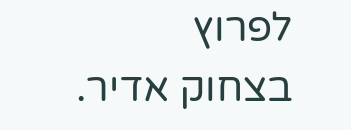לפרוץ בצחוק אדיר.